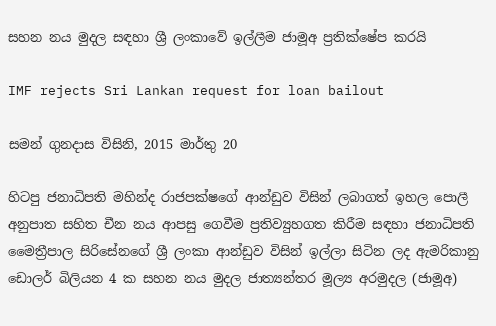සහන නය මුදල සඳහා ශ්‍රී ලංකාවේ ඉල්ලීම ජාමූඅ ප්‍රතික්ෂේප කරයි

IMF rejects Sri Lankan request for loan bailout

සමන් ගුනදාස විසිනි, 2015 මාර්තු 20

හිටපු ජනාධිපති මහින්ද රාජපක්ෂගේ ආන්ඩුව විසින් ලබාගත් ඉහල පොලී අනුපාත සහිත චීන නය ආපසු ගෙවීම ප්‍රතිව්‍යුහගත කිරීම සඳහා ජනාධිපති මෛත්‍රීපාල සිරිසේනගේ ශ්‍රී ලංකා ආන්ඩුව විසින් ඉල්ලා සිටින ලද ඇමරිකානු ඩොලර් බිලියන 4 ක සහන නය මුදල ජාත්‍යන්තර මූල්‍ය අරමුදල (ජාමූඅ)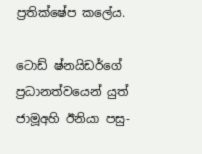ප්‍රතික්ෂේප කලේය.

ටොඩ් ෂ්නයිඩර්ගේ ප්‍රධානත්වයෙන් යුත් ජාමූඅහි ඊනියා පසු-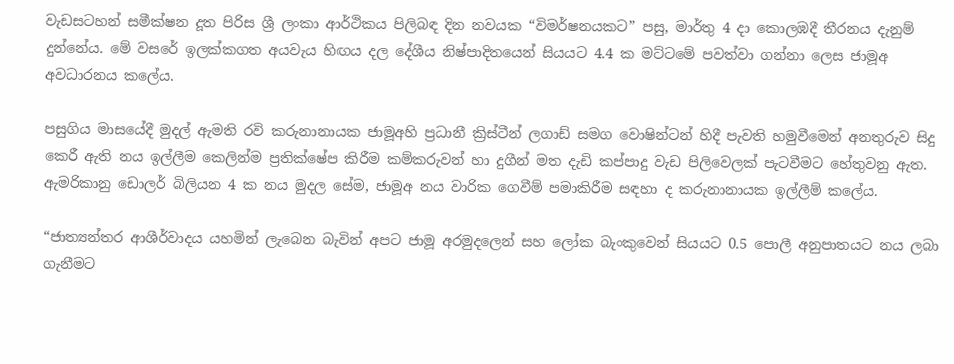වැඩසටහන් සමීක්ෂන දූත පිරිස ශ්‍රී ලංකා ආර්ථිකය පිලිබඳ දින නවයක “විමර්ෂනයකට” පසු, මාර්තු 4 දා කොලඹදී තීරනය දැනුම් දුන්නේය. මේ වසරේ ඉලක්කගත අයවැය හිඟය දල දේශීය නිෂ්පාදිතයෙන් සියයට 4.4 ක මට්ටමේ පවත්වා ගන්නා ලෙස ජාමූඅ අවධාරනය කලේය.

පසුගිය මාසයේදී මුදල් ඇමති රවි කරුනානායක ජාමූඅහි ප්‍රධානී ක්‍රිස්ටීන් ලගාඩ් සමග වොෂින්ටන් හිදී පැවති හමුවීමෙන් අනතුරුව සිදු කෙරී ඇති නය ඉල්ලීම කෙලින්ම ප්‍රතික්ෂේප කිරීම කම්කරුවන් හා දුගීන් මත දැඩි කප්පාදු වැඩ පිලිවෙලක් පැටවීමට හේතුවනු ඇත. ඇමරිකානු ඩොලර් බිලියන 4 ක නය මුදල සේම, ජාමූඅ නය වාරික ගෙවීම් පමාකිරීම සඳහා ද කරුනානායක ඉල්ලීම් කලේය.

“ජාත්‍යන්තර ආශීර්වාදය යහමින් ලැබෙන බැවින් අපට ජාමූ අරමුදලෙන් සහ ලෝක බැංකුවෙන් සියයට 0.5 පොලී අනුපාතයට නය ලබා ගැනීමට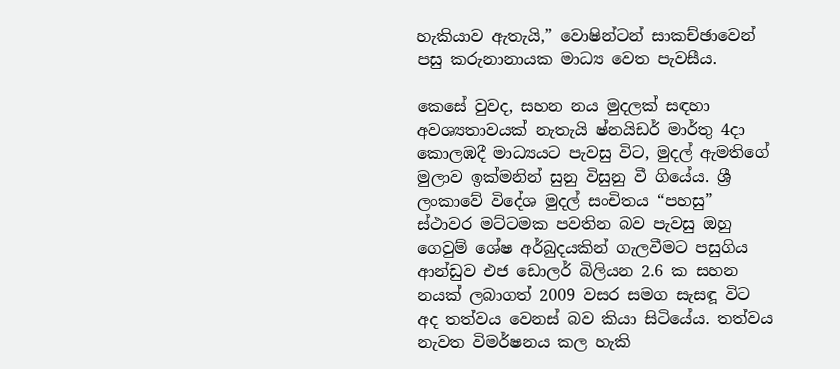හැකියාව ඇතැයි,” වොෂින්ටන් සාකච්ඡාවෙන් පසු කරුනානායක මාධ්‍ය වෙත පැවසීය.

කෙසේ වුවද, සහන නය මුදලක් සඳහා අවශ්‍යතාවයක් නැතැයි ෂ්නයිඩර් මාර්තු 4දා කොලඹදී මාධ්‍යයට පැවසු විට, මුදල් ඇමතිගේ මුලාව ඉක්මනින් සුනු විසුනු වී ගියේය. ශ්‍රී ලංකාවේ විදේශ මුදල් සංචිතය “පහසු” ස්ථාවර මට්ටමක පවතින බව පැවසු ඔහු ගෙවුම් ශේෂ අර්බුදයකින් ගැලවීමට පසුගිය ආන්ඩුව එජ ඩොලර් බිලියන 2.6 ක සහන නයක් ලබාගත් 2009 වසර සමග සැසඳූ විට අද තත්වය වෙනස් බව කියා සිටියේය. තත්වය නැවත විමර්ෂනය කල හැකි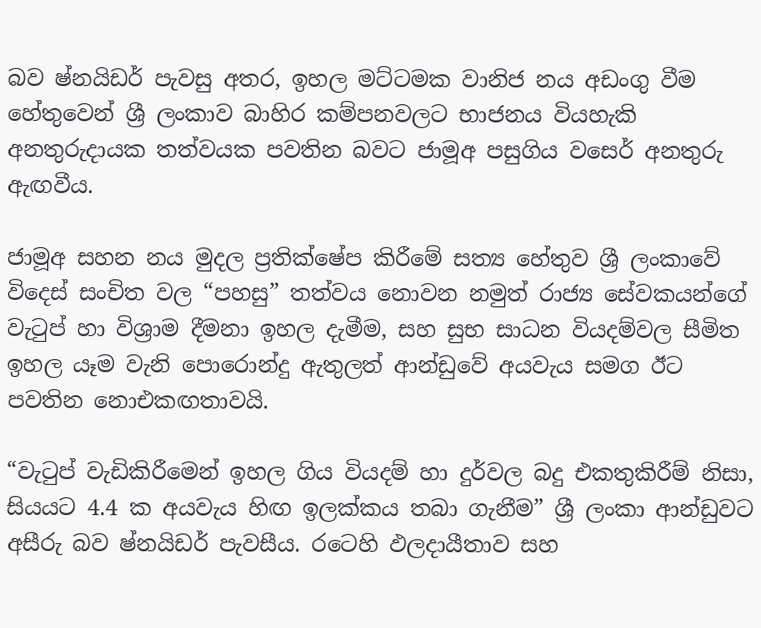බව ෂ්නයිඩර් පැවසු අතර, ඉහල මට්ටමක වානිජ නය අඩංගු වීම හේතුවෙන් ශ්‍රී ලංකාව බාහිර කම්පනවලට භාජනය වියහැකි අනතුරුදායක තත්වයක පවතින බවට ජාමූඅ පසුගිය වසෙර් අනතුරු ඇඟවීය.

ජාමූඅ සහන නය මුදල ප්‍රතික්ෂේප කිරීමේ සත්‍ය හේතුව ශ්‍රී ලංකාවේ විදෙස් සංචිත වල “පහසු” තත්වය නොවන නමුත් රාජ්‍ය සේවකයන්ගේ වැටුප් හා විශ්‍රාම දීමනා ඉහල දැමීම, සහ සුභ සාධන වියදම්වල සීමිත ඉහල යෑම වැනි පොරොන්දු ඇතුලත් ආන්ඩුවේ අයවැය සමග ඊට පවතින නොඑකඟතාවයි.

“වැටුප් වැඩිකිරීමෙන් ඉහල ගිය වියදම් හා දුර්වල බදු එකතුකිරීම් නිසා, සියයට 4.4 ක අයවැය හිඟ ඉලක්කය තබා ගැනීම” ශ්‍රී ලංකා ආන්ඩුවට අසීරු බව ෂ්නයිඩර් පැවසීය. රටෙහි ඵලදායීතාව සහ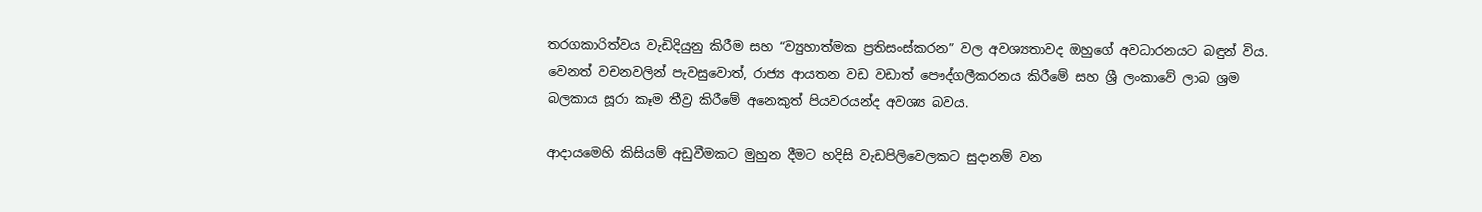තරගකාරිත්වය වැඩිදියුනු කිරීම සහ “ව්‍යුහාත්මක ප්‍රතිසංස්කරන” වල අවශ්‍යතාවද ඔහුගේ අවධාරනයට බඳුන් විය. වෙනත් වචනවලින් පැවසුවොත්, රාජ්‍ය ආයතන වඩ වඩාත් පෞද්ගලීකරනය කිරීමේ සහ ශ්‍රී ලංකාවේ ලාබ ශ්‍රම බලකාය සූරා කෑම තීව්‍ර කිරීමේ අනෙකුත් පියවරයන්ද අවශ්‍ය බවය.

ආදායමෙහි කිසියම් අඩුවීමකට මුහුන දීමට හදිසි වැඩපිලිවෙලකට සුදානම් වන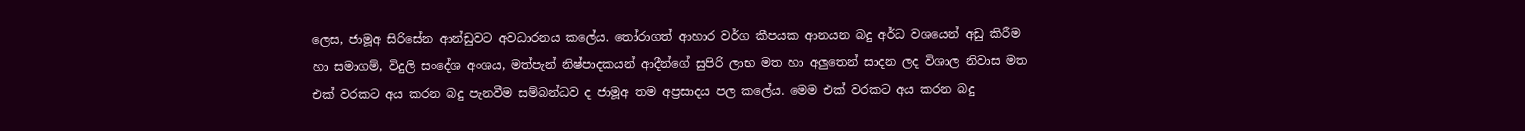ලෙස, ජාමූඅ සිරිසේන ආන්ඩුවට අවධාරනය කලේය. තෝරාගත් ආහාර වර්ග කීපයක ආනයන බදු අර්ධ වශයෙන් අඩු කිරීම හා සමාගම්, විදුලි සංදේශ අංශය, මත්පැන් නිෂ්පාදකයන් ආදීන්ගේ සුපිරි ලාභ මත හා අලුතෙන් සාදන ලද විශාල නිවාස මත එක් වරකට අය කරන බදු පැනවීම සම්බන්ධව ද ජාමූඅ තම අප්‍රසාදය පල කලේය. මෙම එක් වරකට අය කරන බදු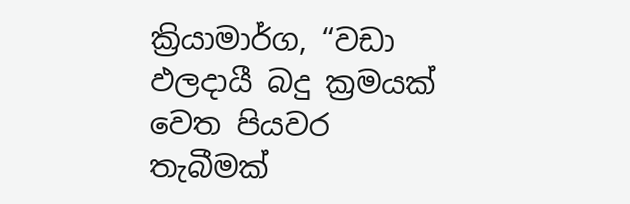ක්‍රියාමාර්ග, “වඩා ඵලදායී බදු ක්‍රමයක් වෙත පියවර තැබීමක්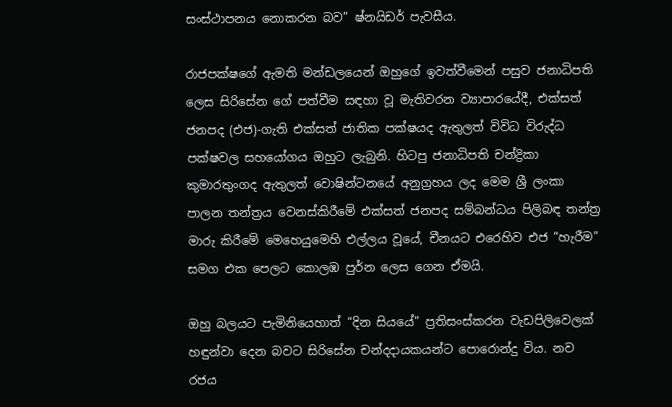සංස්ථාපනය නොකරන බව” ෂ්නයිඩර් පැවසීය.

රාජපක්ෂගේ ඇමති මන්ඩලයෙන් ඔහුගේ ඉවත්වීමෙන් පසුව ජනාධිපති ලෙස සිරිසේන ගේ පත්වීම සඳහා වූ මැතිවරන ව්‍යාපාරයේදී, එක්සත් ජනපද (එජ)-ගැති එක්සත් ජාතික පක්ෂයද ඇතුලත් විවිධ විරුද්ධ පක්ෂවල සහයෝගය ඔහුට ලැබුනි. හිටපු ජනාධිපති චන්ද්‍රිකා කුමාරතුංගද ඇතුලත් වොෂින්ටනයේ අනුග්‍රහය ලද මෙම ශ්‍රී ලංකා පාලන තන්ත්‍රය වෙනස්කිරීමේ එක්සත් ජනපද සම්බන්ධය පිලිබඳ තන්ත්‍ර මාරු කිරීමේ මෙහෙයුමෙහි එල්ලය වූයේ, චීනයට එරෙහිව එජ “හැරීම” සමග එක පෙලට කොලඹ පුර්න ලෙස ගෙන ඒමයි.

ඔහු බලයට පැමිනියෙහාත් “දින සියයේ” ප්‍රතිසංස්කරන වැඩපිලිවෙලක් හඳුන්වා දෙන බවට සිරිසේන චන්දදායකයන්ට පොරොන්දු විය. නව රජය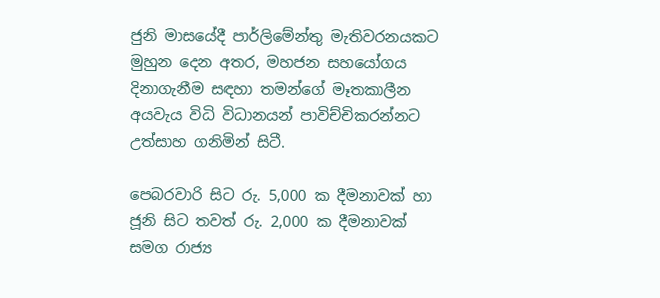ජුනි මාසයේදී පාර්ලිමේන්තු මැතිවරනයකට මුහුන දෙන අතර, මහජන සහයෝගය දිනාගැනීම සඳහා තමන්ගේ මෑතකාලීන අයවැය විධි විධානයන් පාවිච්චිකරන්නට උත්සාහ ගනිමින් සිටී.

පෙබරවාරි සිට රු. 5,000 ක දීමනාවක් හා ජූනි සිට තවත් රු. 2,000 ක දීමනාවක් සමග රාජ්‍ය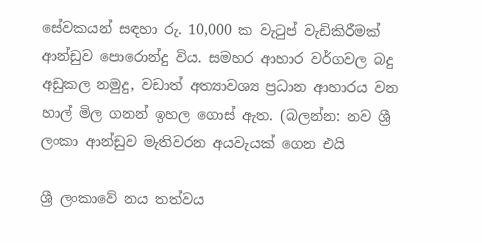සේවකයන් සඳහා රු. 10,000 ක වැටුප් වැඩිකිරීමක් ආන්ඩුව පොරොන්දු විය. සමහර ආහාර වර්ගවල බදු අඩුකල නමුදු, වඩාත් අත්‍යාවශ්‍ය ප්‍රධාන ආහාරය වන හාල් මිල ගනන් ඉහල ගොස් ඇත. (බලන්න: නව ශ්‍රී ලංකා ආන්ඩුව මැතිවරන අයවැයක් ගෙන එයි

ශ්‍රී ලංකාවේ නය තත්වය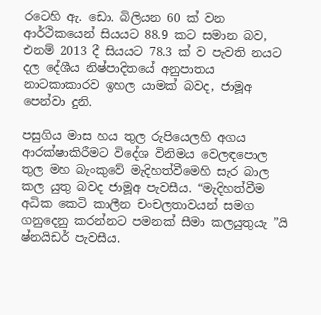රටෙහි ඇ. ඩො. බිලියන 60 ක් වන ආර්ථිකයෙන් සියයට 88.9 කට සමාන බව, එනම් 2013 දී සියයට 78.3 ක් ව පැවති නයට දල දේශීය නිෂ්පාදිතයේ අනුපාතය නාටකාකාරව ඉහල යාමක් බවද, ජාමූඅ පෙන්වා දුනි.

පසුගිය මාස හය තුල රුපියෙලහි අගය ආරක්ෂාකිරීමට විදේශ විනිමය වෙලඳපොල තුල මහ බැංකුවේ මැදිහත්වීමෙහි සැර බාල කල යුතු බවද ජාමූඅ පැවසීය. “මැදිහත්වීම අධික කෙටි කාලීන චංචලතාවයන් සමග ගනුදෙනු කරන්නට පමනක් සීමා කලයුතුයැ ”යි ෂ්නයිඩර් පැවසීය.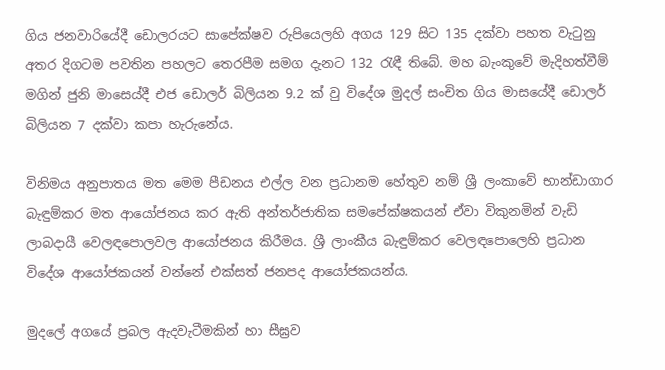ගිය ජනවාරියේදී ඩොලරයට සාපේක්ෂව රුපියෙලහි අගය 129 සිට 135 දක්වා පහත වැටුනු අතර දිගටම පවතින පහලට තෙරපීම සමග දැනට 132 රැඳී තිබේ. මහ බැංකුවේ මැදිහත්වීම් මගින් ජුනි මාසෙය්දී එජ ඩොලර් බිලියන 9.2 ක් වු විදේශ මුදල් සංචිත ගිය මාසයේදී ඩොලර් බිලියන 7 දක්වා කපා හැරුනේය.

විනිමය අනුපාතය මත මෙම පීඩනය එල්ල වන ප්‍රධානම හේතුව නම් ශ්‍රී ලංකාවේ භාන්ඩාගාර බැඳුම්කර මත ආයෝජනය කර ඇති අන්තර්ජාතික සමපේක්ෂකයන් ඒවා විකුනමින් වැඩි ලාබදායී වෙලඳපොලවල ආයෝජනය කිරීමය. ශ්‍රී ලාංකීය බැඳුම්කර වෙලඳපොලෙහි ප්‍රධාන විදේශ ආයෝජකයන් වන්නේ එක්සත් ජනපද ආයෝජකයන්ය.

මුදලේ අගයේ ප්‍රබල ඇදවැටීමකින් හා සීඝ්‍රව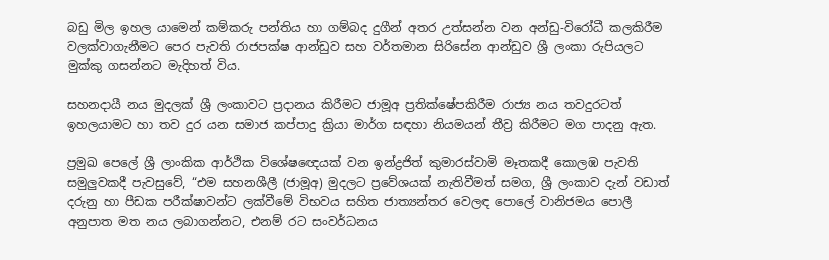බඩු මිල ඉහල යාමෙන් කම්කරු පන්තිය හා ගම්බද දුගීන් අතර උත්සන්න වන අන්ඩු-විරෝධී කලකිරීම වලක්වාගැනීමට පෙර පැවති රාජපක්ෂ ආන්ඩුව සහ වර්තමාන සිරිසේන ආන්ඩුව ශ්‍රී ලංකා රුපියලට මුක්කු ගසන්නට මැදිහත් විය.

සහනදායී නය මුදලක් ශ්‍රී ලංකාවට ප්‍රදානය කිරීමට ජාමූඅ ප්‍රතික්ෂේපකිරීම රාජ්‍ය නය තවදුරටත් ඉහලයාමට හා තව දුර යන සමාජ කප්පාදු ක්‍රියා මාර්ග සඳහා නියමයන් තීව්‍ර කිරීමට මග පාදනු ඇත.

ප්‍රමුඛ පෙලේ ශ්‍රී ලාංකික ආර්ථික විශේෂඥෙයක් වන ඉන්ද්‍රජිත් කුමාරස්වාමි මෑතකදී කොලඹ පැවති සමුලුවකදී පැවසුවේ, “එම සහනශීලී (ජාමූඅ) මුදලට ප්‍රවේශයක් නැතිවීමත් සමග, ශ්‍රී ලංකාව දැන් වඩාත් දරුනු හා පීඩක පරීක්ෂාවන්ට ලක්වීමේ විභවය සහිත ජාත්‍යන්තර වෙලඳ පොලේ වානිජමය පොලී අනුපාත මත නය ලබාගන්නට, එනම් රට සංවර්ධනය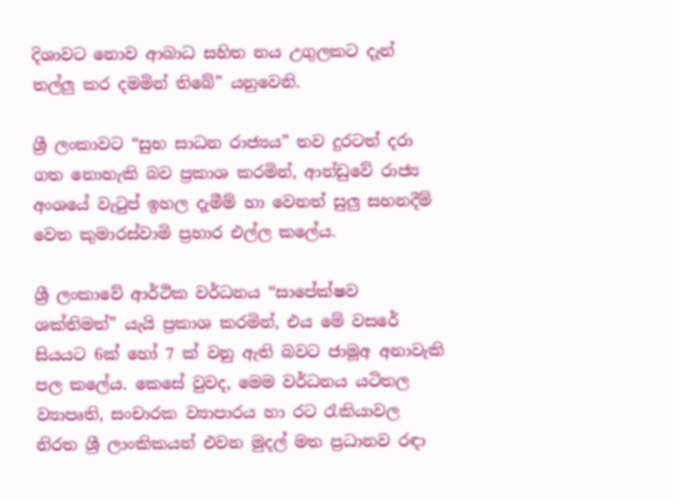දිශාවට නොව ආබාධ සහිත නය උගුලකට දැන් තල්ලු කර දමමින් තිබේ” යනුවෙනි.

ශ්‍රී ලංකාවට “සුභ සාධන රාජ්‍යය” තව දුරටත් දරා ගත නොහැකි බව ප්‍රකාශ කරමින්, ආන්ඩුවේ රාජ්‍ය අංශයේ වැටුප් ඉහල දැමීම් හා වෙනත් සුලු සහනදීම් වෙත කුමාරස්වාමි ප්‍රහාර එල්ල කලේය.

ශ්‍රී ලංකාවේ ආර්ථික වර්ධනය “සාපේක්ෂව ශක්තිමත්” යැයි ප්‍රකාශ කරමින්, එය මේ වසරේ සියයට 6ක් හෝ 7 ක් වනු ඇති බවට ජාමූඅ අනාවැකි පල කලේය. කෙසේ වුවද, මෙම වර්ධනය යටිතල ව්‍යාපෘති, සංචාරක ව්‍යාපාරය හා රට රැකියාවල නිරත ශ්‍රී ලාංකිකයන් එවන මුදල් මත ප්‍රධානව රඳා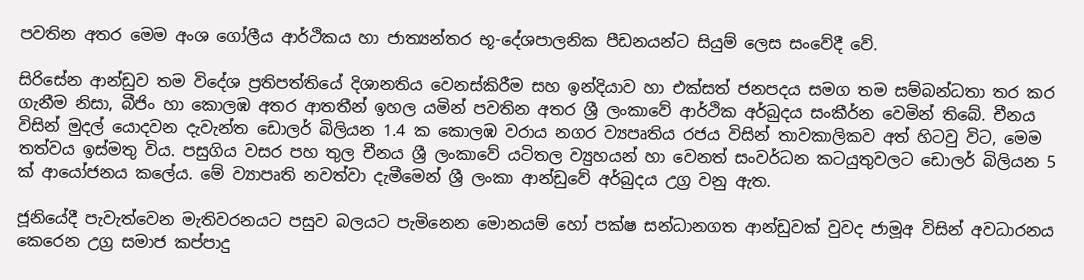පවතින අතර මෙම අංශ ගෝලීය ආර්ථිකය හා ජාත්‍යන්තර භූ-දේශපාලනික පීඩනයන්ට සියුම් ලෙස සංවේදී වේ.

සිරිසේන ආන්ඩුව තම විදේශ ප්‍රතිපත්තියේ දිශානතිය වෙනස්කිරීම සහ ඉන්දියාව හා එක්සත් ජනපදය සමග තම සම්බන්ධතා තර කර ගැනීම නිසා, බීජිං හා කොලඹ අතර ආතතීන් ඉහල යමින් පවතින අතර ශ්‍රී ලංකාවේ ආර්ථික අර්බුදය සංකීර්න වෙමින් තිබේ. චීනය විසින් මුදල් යොදවන දැවැන්ත ඩොලර් බිලියන 1.4 ක කොලඹ වරාය නගර ව්‍යපෘතිය රජය විසින් තාවකාලිකව අත් හිටවු විට, මෙම තත්වය ඉස්මතු විය. පසුගිය වසර පහ තුල චීනය ශ්‍රී ලංකාවේ යටිතල ව්‍යුහයන් හා වෙනත් සංවර්ධන කටයුතුවලට ඩොලර් බිලියන 5 ක් ආයෝජනය කලේය. මේ ව්‍යාපෘති නවත්වා දැමීමෙන් ශ්‍රී ලංකා ආන්ඩුවේ අර්බුදය උග්‍ර වනු ඇත.

ජූනියේදී පැවැත්වෙන මැතිවරනයට පසුව බලයට පැමිනෙන මොනයම් හෝ පක්ෂ සන්ධානගත ආන්ඩුවක් වුවද ජාමූඅ විසින් අවධාරනය කෙරෙන උග්‍ර සමාජ කප්පාදු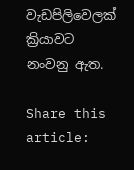වැඩපිලිවෙලක් ක්‍රියාවට නංවනු ඇත.

Share this article: